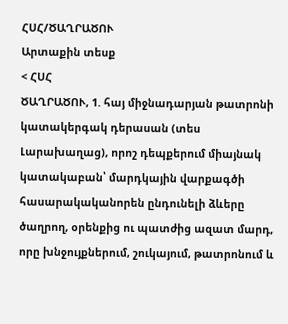ՀՍՀ/ԾԱՂՐԱԾՈՒ
Արտաքին տեսք
< ՀՍՀ
ԾԱՂՐԱԾՈՒ, 1. հայ միջնադարյան թատրոնի կատակերգակ դերասան (տես Լարախաղաց), որոշ դեպքերում միայնակ կատակաբան՝ մարդկային վարքագծի հասարակականորեն ընդունելի ձևերը ծաղրող, օրենքից ու պատժից ազատ մարդ, որը խնջույքներում, շուկայում, թատրոնում և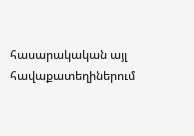հասարակական այլ հավաքատեղիներում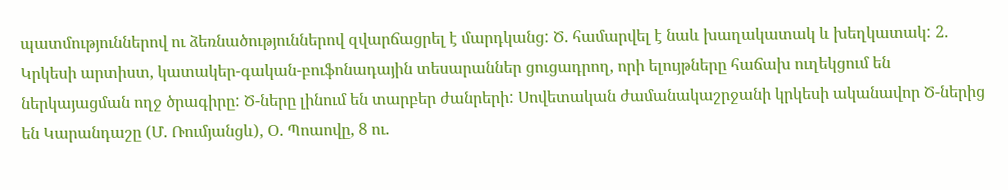պատմություններով ու ձեռնածություններով զվարճացրել է մարդկանց: Ծ. համարվել է նաև խաղակատակ և խեղկատակ: 2. Կրկեսի արտիստ, կատակեր-գական-բուֆոնադային տեսարաններ ցուցադրող, որի ելույթները հաճախ ուղեկցում են ներկայացման ողջ ծրագիրը: Ծ-ները լինում են տարբեր ժանրերի: Սովետական ժամանակաշրջանի կրկեսի ականավոր Ծ-ներից են Կարանդաշը (Մ. Ռումյանցև), Օ. Պոաովը, 8 ու.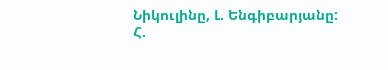Նիկուլինը, Լ. Ենգիբարյանը:
Հ.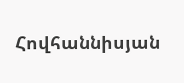Հովհաննիսյան